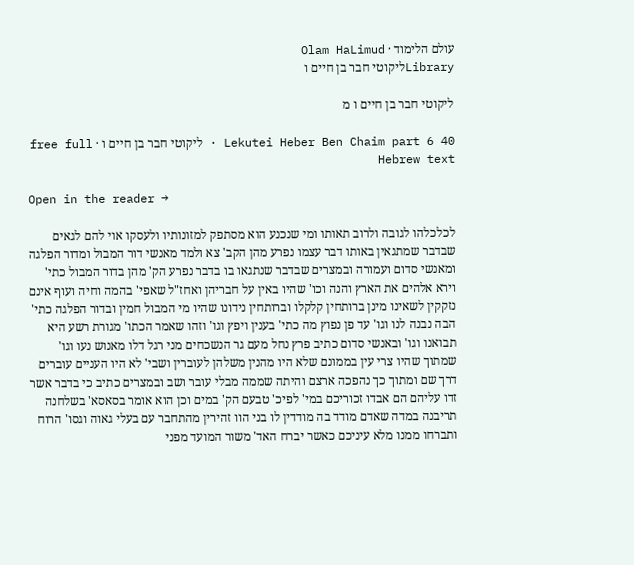עולם הלימוד · Olam HaLimud
Libraryליקוטי חבר בן חיים ו

ליקוטי חבר בן חיים ו מ

Lekutei Heber Ben Chaim part 6 40 · ליקוטי חבר בן חיים ו · free full Hebrew text

Open in the reader →

לכלכלהו לגובה ולרוב תאותו ומי שנכנע הוא מסתפק למזונותיו ולעסקו אוי להם לגאים שבדבר שמתגאין באותו דבר עצמו נפרע מהן הקב' צא ולמד מאנשי דור המבול ומדור הפלגה ומאנשי סדום ועמורה ובמצרים שבדבר שנתגאו בו בדבר נפרע הק' מהן בדור המבול כתי' וירא אלהים את הארץ והנה וכו' שהיו באין על חבריהן ואחז"ל שאפי' בהמה וחיה ועוף אינם נזקקין לשאינו מינן ברותחין קלקלו וברותחין נידונו שהיו מי המבול חמין ובדור הפלגה כתי' הבה נבנה לנו וגו' עד פן נפוץ מה כתי' בענין ויפץ וגו' וזהו שאמר הכתו' מגורת רשע היא תבואנו וגו' ובאנשי סדום כתיב פרץ נחל מעם גר הנשכחים מני רגל דלו מאנוש נעו וגו' שמתוך שהיו צרי עין בממונם שלא היו מהנין משלהן לעוברין ושבי' לא היו העניים עוברים דרך שם ומתוך כך נהפכה ארצם והיתה שממה מבלי עובר ושב ובמצרים כתיב כי בדבר אשר זדו עליהם הם אבדו זכוריכם במי' לפיכ' טבעם הק' במים וכן הוא אומר בסאסא' בשלחנה תריבנה במדה שאדם מודד בה מודדין לו בני הוו זהירין מהתחבר עם בעלי גאוה וגסו' הרוח ותברחו ממנו מלא עיניכם כאשר יברח האד' משור המועד מפני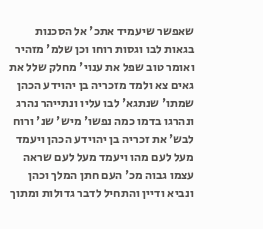שאפשר שיעמיד אתכ' אל הסכנות בגאות לבו וגסות רוחו וכן שלמ' מזהיר ואומר טוב שפל את ענוי' מחלק שלל את גאים צא ולמד מזכריה בן יהוידע הכהן שמתו' שנתגא' לבו עליו ונתייהר נהרג ונהרגו בדמו כמה נפשו' מיש' שנ' ורוח לבש' את זכריה בן יהוידע הכהן ויעמד מעל לעם מהו ויעמד מעל לעם שראה עצמו גבוה מכ' העם חתן המלך וכהן ונביא ודיין והתחיל לדבר גדולות ומתוך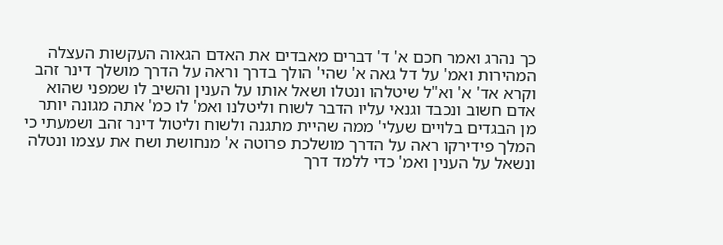כך נהרג ואמר חכם א' ד' דברים מאבדים את האדם הגאוה העקשות העצלה המהירות ואמ' על דל גאה א' שהי' הולך בדרך וראה על הדרך מושלך דינר זהב וקרא אד' א' וא"ל שיטלהו ונטלו ושאל אותו על הענין והשיב לו שמפני שהוא אדם חשוב ונכבד וגנאי עליו הדבר לשוח וליטלנו ואמ' לו כמ' אתה מגונה יותר מן הבגדים בלויים שעלי' ממה שהיית מתגנה ולשוח וליטול דינר זהב ושמעתי כי המלך פידירקו ראה על הדרך מושלכת פרוטה א' מנחושת ושח את עצמו ונטלה ונשאל על הענין ואמ' כדי ללמד דרך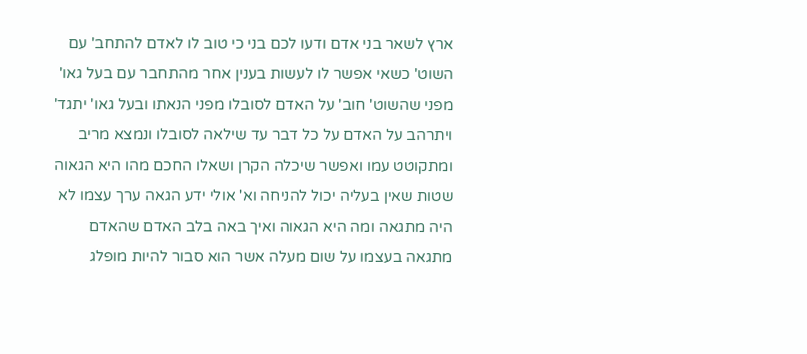ארץ לשאר בני אדם ודעו לכם בני כי טוב לו לאדם להתחב' עם השוט' כשאי אפשר לו לעשות בענין אחר מהתחבר עם בעל גאו' מפני שהשוט' חוב' על האדם לסובלו מפני הנאתו ובעל גאו' יתגד' ויתרהב על האדם על כל דבר עד שילאה לסובלו ונמצא מריב ומתקוטט עמו ואפשר שיכלה הקרן ושאלו החכם מהו היא הגאוה שטות שאין בעליה יכול להניחה וא' אולי ידע הגאה ערך עצמו לא היה מתגאה ומה היא הגאוה ואיך באה בלב האדם שהאדם מתגאה בעצמו על שום מעלה אשר הוא סבור להיות מופלג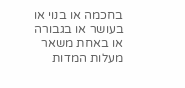בחכמה או בנוי או בעושר או בגבורה או באחת משאר מעלות המדות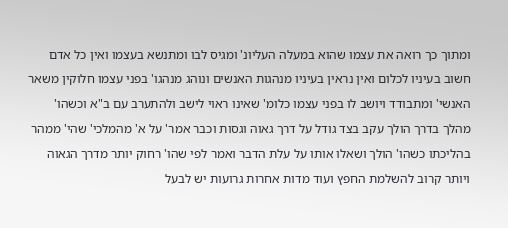ומתוך כך רואה את עצמו שהוא במעלה העליונ' ומגיס לבו ומתנשא בעצמו ואין כל אדם חשוב בעיניו לכלום ואין נראין בעיניו מנהגות האנשים ונוהג מנהגו' בפני עצמו חלוקין משאר האנשי' ומתבודד ויושב לו בפני עצמו כלומ' שאינו ראוי לישב ולהתערב עם ב"א וכשהו' מהלך בדרך הולך עקב בצד גודל על דרך גאוה וגסות וכבר אמר' על א' מהמלכי' שהי' ממהר בהליכתו כשהו' הולך ושאלו אותו על עלת הדבר ואמר לפי שהו' רחוק יותר מדרך הגאוה ויותר קרוב להשלמת החפץ ועוד מדות אחרות גרועות יש לבעל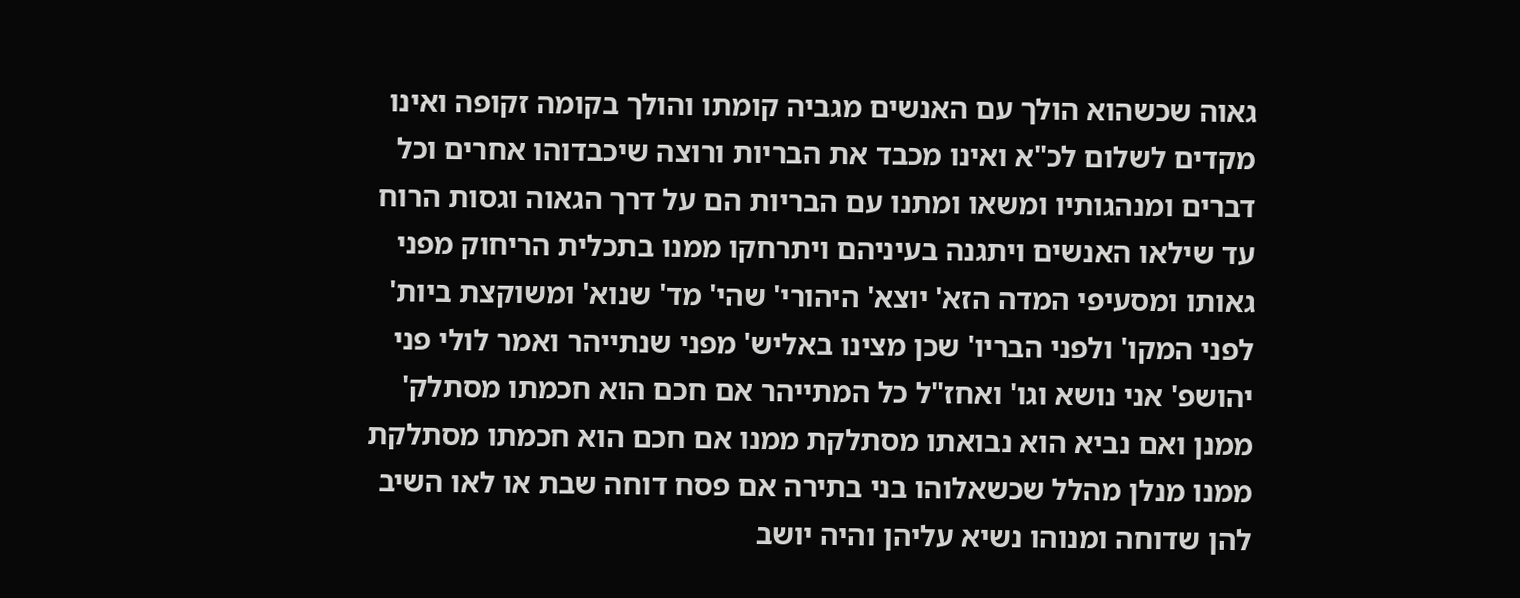גאוה שכשהוא הולך עם האנשים מגביה קומתו והולך בקומה זקופה ואינו מקדים לשלום לכ"א ואינו מכבד את הבריות ורוצה שיכבדוהו אחרים וכל דברים ומנהגותיו ומשאו ומתנו עם הבריות הם על דרך הגאוה וגסות הרוח עד שילאו האנשים ויתגנה בעיניהם ויתרחקו ממנו בתכלית הריחוק מפני גאותו ומסעיפי המדה הזא' יוצא' היהורי' שהי' מד' שנוא' ומשוקצת ביות' לפני המקו' ולפני הבריו' שכן מצינו באליש' מפני שנתייהר ואמר לולי פני יהושפ' אני נושא וגו' ואחז"ל כל המתייהר אם חכם הוא חכמתו מסתלק' ממנן ואם נביא הוא נבואתו מסתלקת ממנו אם חכם הוא חכמתו מסתלקת ממנו מנלן מהלל שכשאלוהו בני בתירה אם פסח דוחה שבת או לאו השיב להן שדוחה ומנוהו נשיא עליהן והיה יושב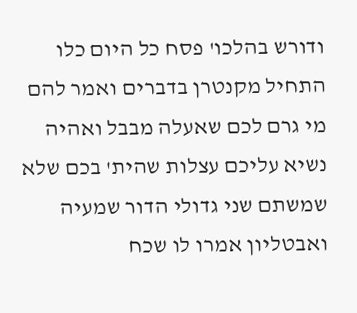ודורש בהלכו' פסח כל היום כלו התחיל מקנטרן בדברים ואמר להם מי גרם לכם שאעלה מבבל ואהיה נשיא עליכם עצלות שהית' בכם שלא שמשתם שני גדולי הדור שמעיה ואבטליון אמרו לו שכח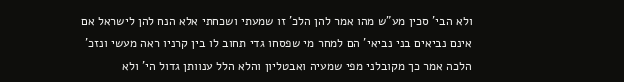ולא הבי' סכין מע"ש מהו אמר להן הלכ' זו שמעתי ושכחתי אלא הנח להן לישראל אם אינם נביאים בני נביאי' הם למחר מי שפסחו גדי תחוב לו בין קרניו ראה מעשי ונזכ' הלכה אמר כך מקובלני מפי שמעיה ואבטליון והלא הלל ענוותן גדול הי' ולא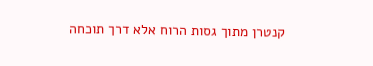קנטרן מתוך גסות הרוח אלא דרך תוכחה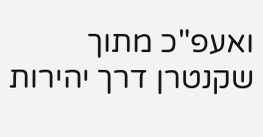ואעפ"כ מתוך שקנטרן דרך יהירות